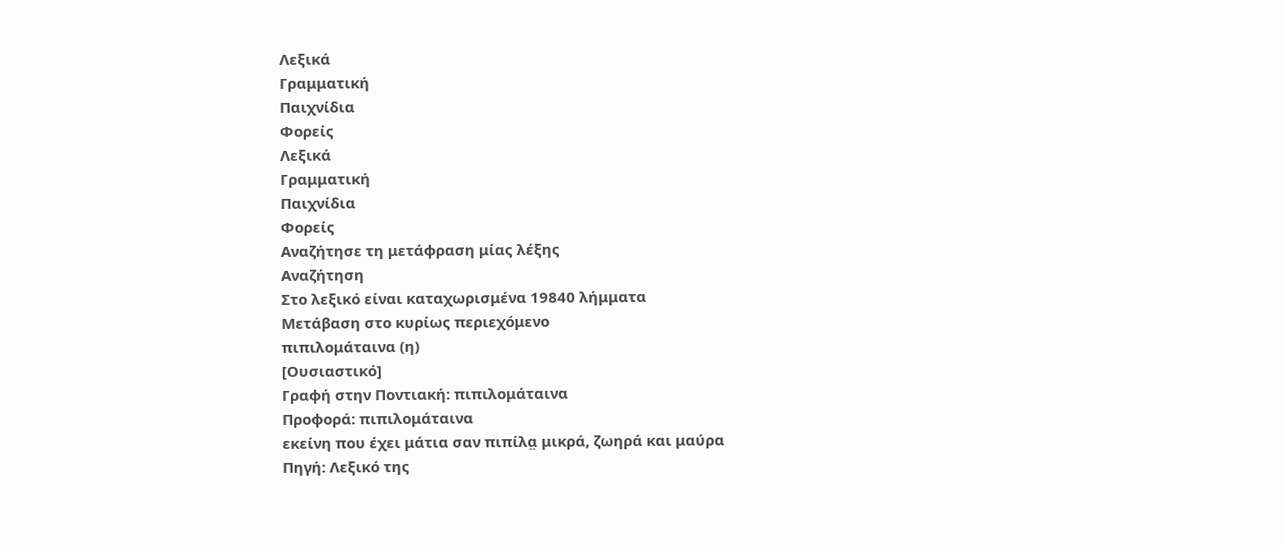Λεξικά
Γραμματική
Παιχνίδια
Φορείς
Λεξικά
Γραμματική
Παιχνίδια
Φορείς
Αναζήτησε τη μετάφραση μίας λέξης
Αναζήτηση
Στο λεξικό είναι καταχωρισμένα 19840 λήμματα
Μετάβαση στο κυρίως περιεχόμενο
πιπιλομάταινα (η)
[Ουσιαστικό]
Γραφή στην Ποντιακή: πιπιλομάταινα
Προφορά: πιπιλομάταινα
εκείνη που έχει μάτια σαν πιπίλα̤ μικρά, ζωηρά και μαύρα
Πηγή: Λεξικό της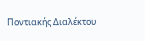Ποντιακής Διαλέκτου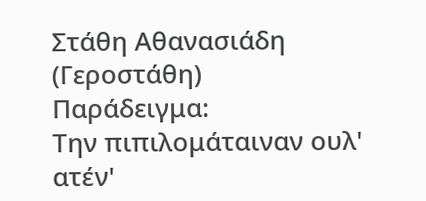Στάθη Αθανασιάδη (Γεροστάθη)
Παράδειγμα:
Την πιπιλομάταιναν ουλ' ατέν'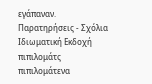εγάπαναν.
Παρατηρήσεις - Σχόλια
Ιδιωματική Εκδοχή
πιπιλομάτς
πιπιλομάτενα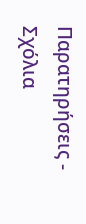Παρατηρήσεις - Σχόλια